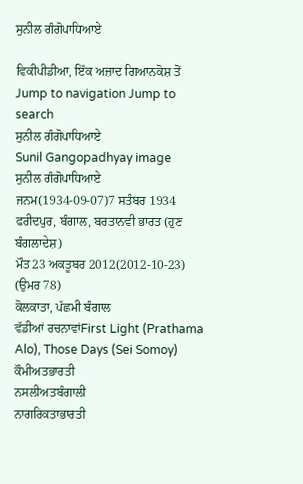ਸੁਨੀਲ ਗੰਗੋਪਾਧਿਆਏ

ਵਿਕੀਪੀਡੀਆ, ਇੱਕ ਅਜ਼ਾਦ ਗਿਆਨਕੋਸ਼ ਤੋਂ
Jump to navigation Jump to search
ਸੁਨੀਲ ਗੰਗੋਪਾਧਿਆਏ
Sunil Gangopadhyay image
ਸੁਨੀਲ ਗੰਗੋਪਾਧਿਆਏ
ਜਨਮ(1934-09-07)7 ਸਤੰਬਰ 1934
ਫਰੀਦਪੁਰ, ਬੰਗਾਲ, ਬਰਤਾਨਵੀ ਭਾਰਤ (ਹੁਣ ਬੰਗਲਾਦੇਸ਼)
ਮੌਤ23 ਅਕਤੂਬਰ 2012(2012-10-23) (ਉਮਰ 78)
ਕੋਲਕਾਤਾ, ਪੱਛਮੀ ਬੰਗਾਲ
ਵੱਡੀਆਂ ਰਚਨਾਵਾਂFirst Light (Prathama Alo), Those Days (Sei Somoy)
ਕੌਮੀਅਤਭਾਰਤੀ
ਨਸਲੀਅਤਬੰਗਾਲੀ
ਨਾਗਰਿਕਤਾਭਾਰਤੀ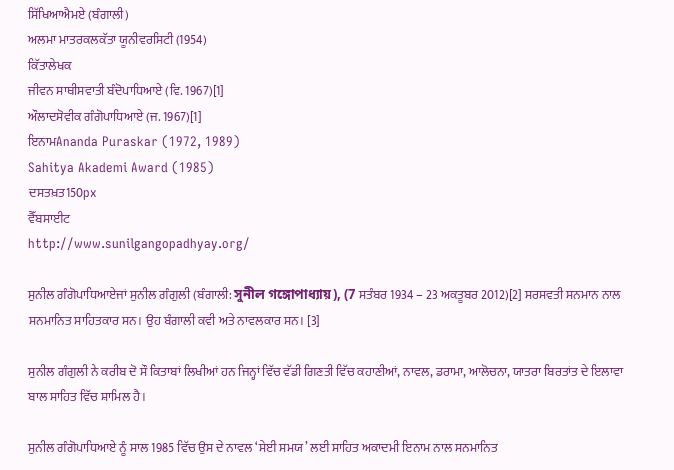ਸਿੱਖਿਆਐਮਏ (ਬੰਗਾਲੀ)
ਅਲਮਾ ਮਾਤਰਕਲਕੱਤਾ ਯੂਨੀਵਰਸਿਟੀ (1954)
ਕਿੱਤਾਲੇਖਕ
ਜੀਵਨ ਸਾਥੀਸਵਾਤੀ ਬੰਦੋਪਾਧਿਆਏ (ਵਿ. 1967)[1]
ਔਲਾਦਸੋਵੀਕ ਗੰਗੋਪਾਧਿਆਏ (ਜ. 1967)[1]
ਇਨਾਮAnanda Puraskar (1972, 1989)
Sahitya Akademi Award (1985)
ਦਸਤਖ਼ਤ150px
ਵੈੱਬਸਾਈਟ
http://www.sunilgangopadhyay.org/

ਸੁਨੀਲ ਗੰਗੋਪਾਧਿਆਏਜਾਂ ਸੁਨੀਲ ਗੰਗੁਲੀ (ਬੰਗਾਲੀ: সুনীল গঙ্গোপাধ্যায়), (7 ਸਤੰਬਰ 1934 – 23 ਅਕਤੂਬਰ 2012)[2] ਸਰਸਵਤੀ ਸਨਮਾਨ ਨਾਲ ਸਨਮਾਨਿਤ ਸਾਹਿਤਕਾਰ ਸਨ। ਉਹ ਬੰਗਾਲੀ ਕਵੀ ਅਤੇ ਨਾਵਲਕਾਰ ਸਨ। [3]

ਸੁਨੀਲ ਗੰਗੁਲੀ ਨੇ ਕਰੀਬ ਦੋ ਸੌ ਕਿਤਾਬਾਂ ਲਿਖੀਆਂ ਹਨ ਜਿਨ੍ਹਾਂ ਵਿੱਚ ਵੱਡੀ ਗਿਣਤੀ ਵਿੱਚ ਕਹਾਣੀਆਂ, ਨਾਵਲ, ਡਰਾਮਾ, ਆਲੋਚਨਾ, ਯਾਤਰਾ ਬਿਰਤਾਂਤ ਦੇ ਇਲਾਵਾ ਬਾਲ ਸਾਹਿਤ ਵਿੱਚ ਸ਼ਾਮਿਲ ਹੈ।

ਸੁਨੀਲ ਗੰਗੋਪਾਧਿਆਏ ਨੂੰ ਸਾਲ 1985 ਵਿੱਚ ਉਸ ਦੇ ਨਾਵਲ ‘ਸੇਈ ਸਮਯ’ ਲਈ ਸਾਹਿਤ ਅਕਾਦਮੀ ਇਨਾਮ ਨਾਲ ਸਨਮਾਨਿਤ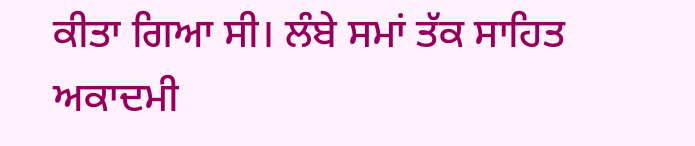ਕੀਤਾ ਗਿਆ ਸੀ। ਲੰਬੇ ਸਮਾਂ ਤੱਕ ਸਾਹਿਤ ਅਕਾਦਮੀ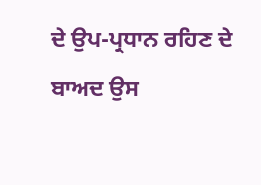ਦੇ ਉਪ-ਪ੍ਰਧਾਨ ਰਹਿਣ ਦੇ ਬਾਅਦ ਉਸ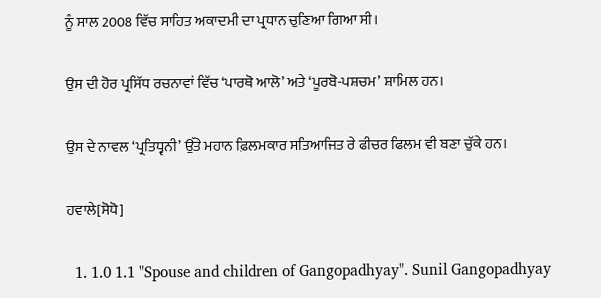ਨੂੰ ਸਾਲ 2008 ਵਿੱਚ ਸਾਹਿਤ ਅਕਾਦਮੀ ਦਾ ਪ੍ਰਧਾਨ ਚੁਣਿਆ ਗਿਆ ਸੀ।

ਉਸ ਦੀ ਹੋਰ ਪ੍ਰਸਿੱਧ ਰਚਨਾਵਾਂ ਵਿੱਚ ‘ਪਾਰਥੋ ਆਲੋ’ ਅਤੇ ‘ਪੂਰਬੋ-ਪਸ਼ਚਮ’ ਸ਼ਾਮਿਲ ਹਨ।

ਉਸ ਦੇ ਨਾਵਲ ‘ਪ੍ਰਤਿਧ੍ਵਨੀ’ ਉੱਤੇ ਮਹਾਨ ਫ਼ਿਲਮਕਾਰ ਸਤਿਆਜਿਤ ਰੇ ਫੀਚਰ ਫਿਲਮ ਵੀ ਬਣਾ ਚੁੱਕੇ ਹਨ।

ਹਵਾਲੇ[ਸੋਧੋ]

  1. 1.0 1.1 "Spouse and children of Gangopadhyay". Sunil Gangopadhyay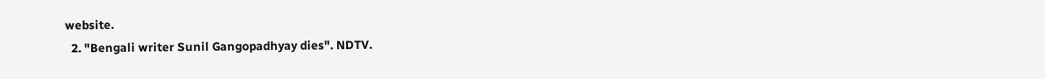website.
  2. "Bengali writer Sunil Gangopadhyay dies". NDTV.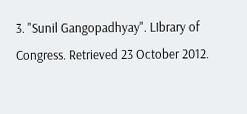3. "Sunil Gangopadhyay". LIbrary of Congress. Retrieved 23 October 2012.